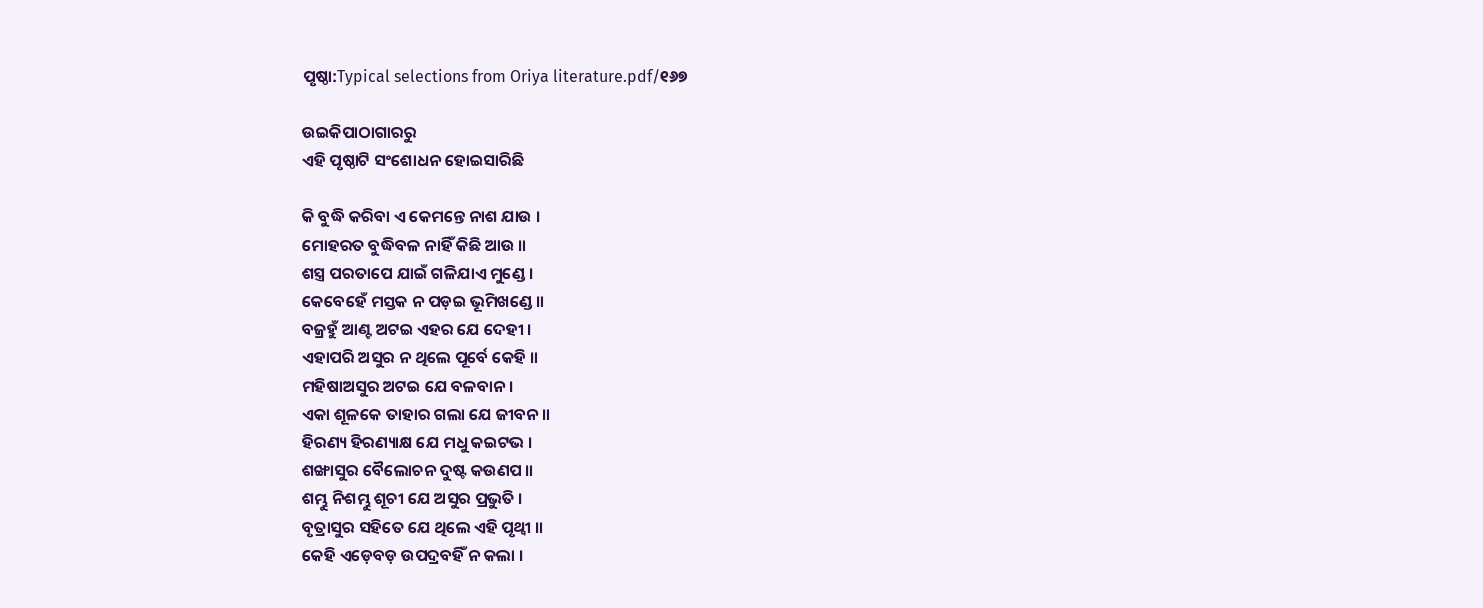ପୃଷ୍ଠା:Typical selections from Oriya literature.pdf/୧୬୭

ଉଇକିପାଠାଗାର‌ରୁ
ଏହି ପୃଷ୍ଠାଟି ସଂଶୋଧନ ହୋଇସାରିଛି

କି ବୁଦ୍ଧି କରିବା ଏ କେମନ୍ତେ ନାଶ ଯାଉ ।
ମୋହରତ ବୁଦ୍ଧିବଳ ନାହିଁ କିଛି ଆଉ ॥
ଶସ୍ତ୍ର ପରତାପେ ଯାଇଁ ଗଳିଯାଏ ମୁଣ୍ଡେ ।
କେବେହେଁ ମସ୍ତକ ନ ପଡ଼ଇ ଭୂମିଖଣ୍ଡେ ॥
ବଜ୍ରହୁଁ ଆଣ୍ଟ ଅଟଇ ଏହର ଯେ ଦେହୀ ।
ଏହାପରି ଅସୁର ନ ଥିଲେ ପୂର୍ବେ କେହି ॥
ମହିଷାଅସୁର ଅଟଇ ଯେ ବଳବାନ ।
ଏକା ଶୂଳକେ ତାହାର ଗଲା ଯେ ଜୀବନ ॥
ହିରଣ୍ୟ ହିରଣ୍ୟାକ୍ଷ ଯେ ମଧୁ କଇଟଭ ।
ଶଙ୍ଖାସୁର ବୈଲୋଚନ ଦୁଷ୍ଟ କଉଣପ ॥
ଶମ୍ଭୁ ନିଶମ୍ଭୁ ଶୂଚୀ ଯେ ଅସୁର ପ୍ରଭୁତି ।
ବୃତ୍ରାସୁର ସହିତେ ଯେ ଥିଲେ ଏହି ପୃଥ୍ବୀ ॥
କେହି ଏଡ଼େବଡ଼ ଉପଦ୍ରବହିଁ ନ କଲା ।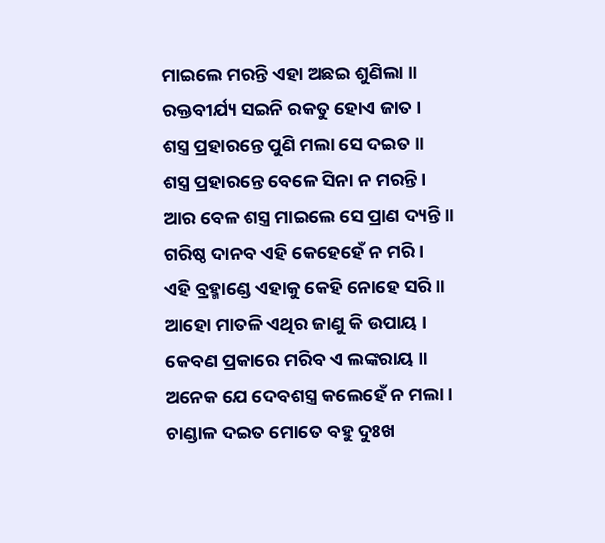ମାଇଲେ ମରନ୍ତି ଏହା ଅଛଇ ଶୁଣିଲା ॥
ରକ୍ତବୀର୍ଯ୍ୟ ସଇନି ରକତୁ ହୋଏ ଜାତ ।
ଶସ୍ତ୍ର ପ୍ରହାରନ୍ତେ ପୁଣି ମଲା ସେ ଦଇତ ॥
ଶସ୍ତ୍ର ପ୍ରହାରନ୍ତେ ବେଳେ ସିନା ନ ମରନ୍ତି ।
ଆର ବେଳ ଶସ୍ତ୍ର ମାଇଲେ ସେ ପ୍ରାଣ ଦ୍ୟନ୍ତି ॥
ଗରିଷ୍ଠ ଦାନବ ଏହି କେହେହେଁ ନ ମରି ।
ଏହି ବ୍ରହ୍ମାଣ୍ଡେ ଏହାକୁ କେହି ନୋହେ ସରି ॥
ଆହୋ ମାତଳି ଏଥିର ଜାଣୁ କି ଉପାୟ ।
କେବଣ ପ୍ରକାରେ ମରିବ ଏ ଲଙ୍କରାୟ ॥
ଅନେକ ଯେ ଦେବଶସ୍ତ୍ର କଲେହେଁ ନ ମଲା ।
ଚାଣ୍ଡାଳ ଦଇତ ମୋତେ ବହୁ ଦୁଃଖ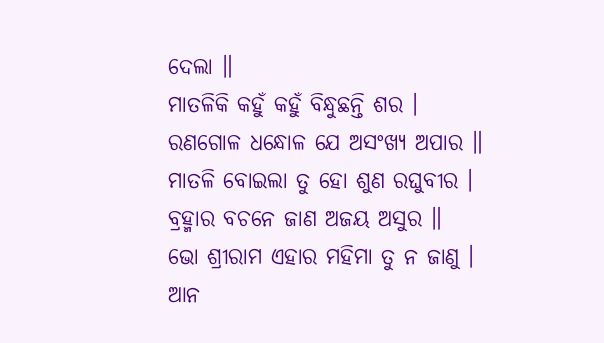ଦେଲା ॥
ମାତଳିକି କହୁଁ କହୁଁ ବିନ୍ଧୁଛନ୍ତି ଶର ।
ରଣଗୋଳ ଧନ୍ଧୋଳ ଯେ ଅସଂଖ୍ୟ ଅପାର ॥
ମାତଳି ବୋଇଲା ତୁ ହୋ ଶୁଣ ରଘୁବୀର ।
ବ୍ରହ୍ମାର ବଚନେ ଜାଣ ଅଜୟ ଅସୁର ॥
ଭୋ ଶ୍ରୀରାମ ଏହାର ମହିମା ତୁ ନ ଜାଣୁ ।
ଆନ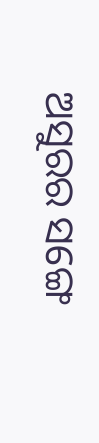ଅସୁରର ସଙ୍ଗେ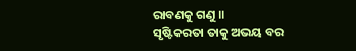ରାବଣକୁ ଗଣୁ ॥
ସୃଷ୍ଟିକରତା ତାକୁ ଅଭୟ ବର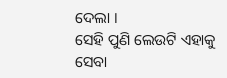ଦେଲା ।
ସେହି ପୁଣି ଲେଉଟି ଏହାକୁ ସେବା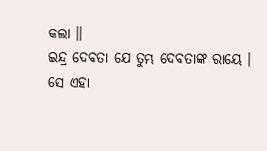କଲା ॥
ଇନ୍ଦ୍ର ଦେବତା ଯେ ତୁମ୍ଭ ଦେବତାଙ୍କ ରାୟେ ।
ସେ ଏହା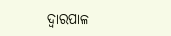ଦ୍ବାରପାଳ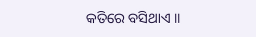କତିରେ ବସିଥାଏ ॥